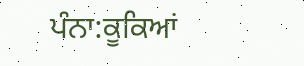ਪੰਨਾ:ਕੂਕਿਆਂ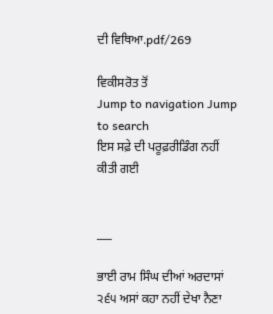ਦੀ ਵਿਥਿਆ.pdf/269

ਵਿਕੀਸਰੋਤ ਤੋਂ
Jump to navigation Jump to search
ਇਸ ਸਫ਼ੇ ਦੀ ਪਰੂਫ਼ਰੀਡਿੰਗ ਨਹੀਂ ਕੀਤੀ ਗਈ


___

ਭਾਈ ਰਾਮ ਸਿੰਘ ਦੀਆਂ ਅਰਦਾਸਾਂ ੨੬੫ ਅਸਾਂ ਕਹਾ ਨਹੀਂ ਦੇਖਾ ਨੈਣਾ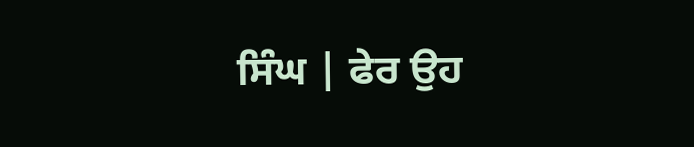ਸਿੰਘ | ਫੇਰ ਉਹ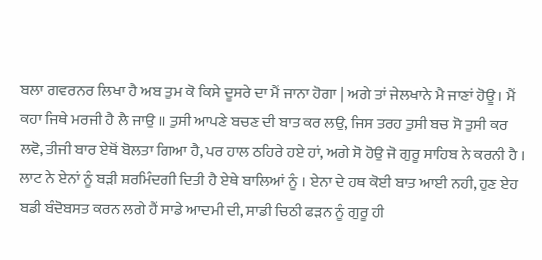ਬਲਾ ਗਵਰਨਰ ਲਿਖਾ ਹੈ ਅਬ ਤੁਮ ਕੋ ਕਿਸੇ ਦੂਸਰੇ ਦਾ ਮੈਂ ਜਾਨਾ ਹੋਗਾ | ਅਗੇ ਤਾਂ ਜੇਲਖਾਨੇ ਮੈ ਜਾਣਾਂ ਹੋਊ। ਮੈਂ ਕਹਾ ਜਿਥੇ ਮਰਜੀ ਹੈ ਲੈ ਜਾਉ ॥ ਤੁਸੀ ਆਪਣੇ ਬਚਣ ਦੀ ਬਾਤ ਕਰ ਲਉ, ਜਿਸ ਤਰਹ ਤੁਸੀ ਬਚ ਸੋ ਤੁਸੀ ਕਰ ਲਵੋ, ਤੀਜੀ ਬਾਰ ਏਥੋਂ ਬੋਲਤਾ ਗਿਆ ਹੈ, ਪਰ ਹਾਲ ਠਹਿਰੇ ਹਏ ਹਾਂ, ਅਗੇ ਸੋ ਹੋਉ ਜੋ ਗੁਰੂ ਸਾਹਿਬ ਨੇ ਕਰਨੀ ਹੈ । ਲਾਟ ਨੇ ਏਨਾਂ ਨੂੰ ਬੜੀ ਸ਼ਰਮਿੰਦਗੀ ਦਿਤੀ ਹੈ ਏਥੇ ਬਾਲਿਆਂ ਨੂੰ । ਏਨਾ ਦੇ ਹਥ ਕੋਈ ਬਾਤ ਆਈ ਨਹੀ, ਹੁਣ ਏਹ ਬਡੀ ਬੰਦੋਬਸਤ ਕਰਨ ਲਗੇ ਹੈਂ ਸਾਡੇ ਆਦਮੀ ਦੀ, ਸਾਡੀ ਚਿਠੀ ਫੜਨ ਨੂੰ ਗੁਰੂ ਹੀ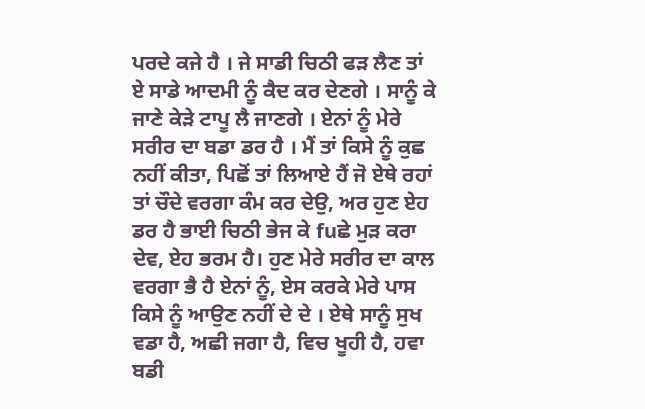ਪਰਦੇ ਕਜੇ ਹੈ । ਜੇ ਸਾਡੀ ਚਿਠੀ ਫੜ ਲੈਣ ਤਾਂ ਏ ਸਾਡੇ ਆਦਮੀ ਨੂੰ ਕੈਦ ਕਰ ਦੇਣਗੇ । ਸਾਨੂੰ ਕੇ ਜਾਣੇ ਕੇੜੇ ਟਾਪੂ ਲੈ ਜਾਣਗੇ । ਏਨਾਂ ਨੂੰ ਮੇਰੇ ਸਰੀਰ ਦਾ ਬਡਾ ਡਰ ਹੈ । ਮੈਂ ਤਾਂ ਕਿਸੇ ਨੂੰ ਕੁਛ ਨਹੀਂ ਕੀਤਾ, ਪਿਛੋਂ ਤਾਂ ਲਿਆਏ ਹੈਂ ਜੋ ਏਥੇ ਰਹਾਂ ਤਾਂ ਚੌਦੇ ਵਰਗਾ ਕੰਮ ਕਰ ਦੇਉ, ਅਰ ਹੁਣ ਏਹ ਡਰ ਹੈ ਭਾਈ ਚਿਠੀ ਭੇਜ ਕੇ fuਛੇ ਮੁੜ ਕਰਾ ਦੇਵ, ਏਹ ਭਰਮ ਹੈ। ਹੁਣ ਮੇਰੇ ਸਰੀਰ ਦਾ ਕਾਲ ਵਰਗਾ ਭੈ ਹੈ ਏਨਾਂ ਨੂੰ, ਏਸ ਕਰਕੇ ਮੇਰੇ ਪਾਸ ਕਿਸੇ ਨੂੰ ਆਉਣ ਨਹੀਂ ਦੇ ਦੇ । ਏਥੇ ਸਾਨੂੰ ਸੁਖ ਵਡਾ ਹੈ, ਅਛੀ ਜਗਾ ਹੈ, ਵਿਚ ਖੂਹੀ ਹੈ, ਹਵਾ ਬਡੀ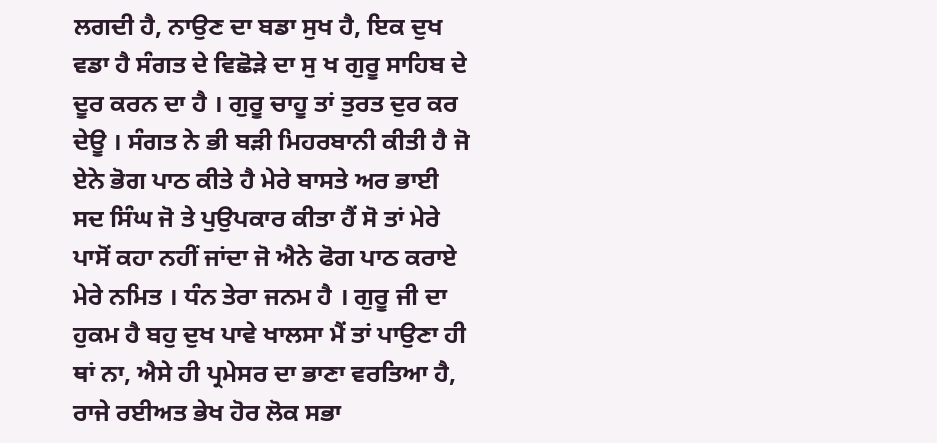ਲਗਦੀ ਹੈ, ਨਾਉਣ ਦਾ ਬਡਾ ਸੁਖ ਹੈ, ਇਕ ਦੁਖ ਵਡਾ ਹੈ ਸੰਗਤ ਦੇ ਵਿਛੋੜੇ ਦਾ ਸੁ ਖ ਗੁਰੂ ਸਾਹਿਬ ਦੇ ਦੂਰ ਕਰਨ ਦਾ ਹੈ । ਗੁਰੂ ਚਾਹੂ ਤਾਂ ਤੁਰਤ ਦੁਰ ਕਰ ਦੇਊ । ਸੰਗਤ ਨੇ ਭੀ ਬੜੀ ਮਿਹਰਬਾਨੀ ਕੀਤੀ ਹੈ ਜੋ ਏਨੇ ਭੋਗ ਪਾਠ ਕੀਤੇ ਹੈ ਮੇਰੇ ਬਾਸਤੇ ਅਰ ਭਾਈ ਸਦ ਸਿੰਘ ਜੋ ਤੇ ਪੁਉਪਕਾਰ ਕੀਤਾ ਹੈਂ ਸੋ ਤਾਂ ਮੇਰੇ ਪਾਸੋਂ ਕਹਾ ਨਹੀਂ ਜਾਂਦਾ ਜੋ ਐਨੇ ਫੋਗ ਪਾਠ ਕਰਾਏ ਮੇਰੇ ਨਮਿਤ । ਧੰਨ ਤੇਰਾ ਜਨਮ ਹੈ । ਗੁਰੂ ਜੀ ਦਾ ਹੁਕਮ ਹੈ ਬਹੁ ਦੁਖ ਪਾਵੇ ਖਾਲਸਾ ਮੈਂ ਤਾਂ ਪਾਉਣਾ ਹੀ ਥਾਂ ਨਾ, ਐਸੇ ਹੀ ਪ੍ਰਮੇਸਰ ਦਾ ਭਾਣਾ ਵਰਤਿਆ ਹੈ, ਰਾਜੇ ਰਈਅਤ ਭੇਖ ਹੋਰ ਲੋਕ ਸਭਾ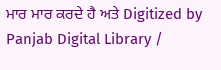ਮਾਰ ਮਾਰ ਕਰਦੇ ਹੈ ਅਤੇ Digitized by Panjab Digital Library /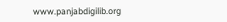www.panjabdigilib.org